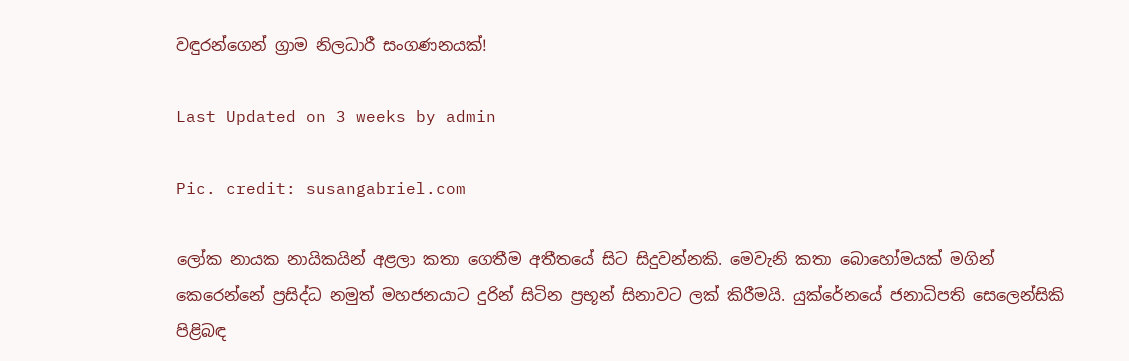වඳුරන්ගෙන් ග්‍රාම නිලධාරී සංගණනයක්!

Last Updated on 3 weeks by admin

Pic. credit: susangabriel.com

ලෝක නායක නායිකයින් අළලා කතා ගෙතීම අතීතයේ සිට සිදුවන්නකි. මෙවැනි කතා බොහෝමයක් මගින් කෙරෙන්නේ ප්‍රසිද්ධ නමුත් මහජනයාට දුරින් සිටින ප්‍රභූන් සිනාවට ලක් කිරීමයි. යුක්රේනයේ ජනාධිපති සෙලෙන්සිකි පිළිබඳ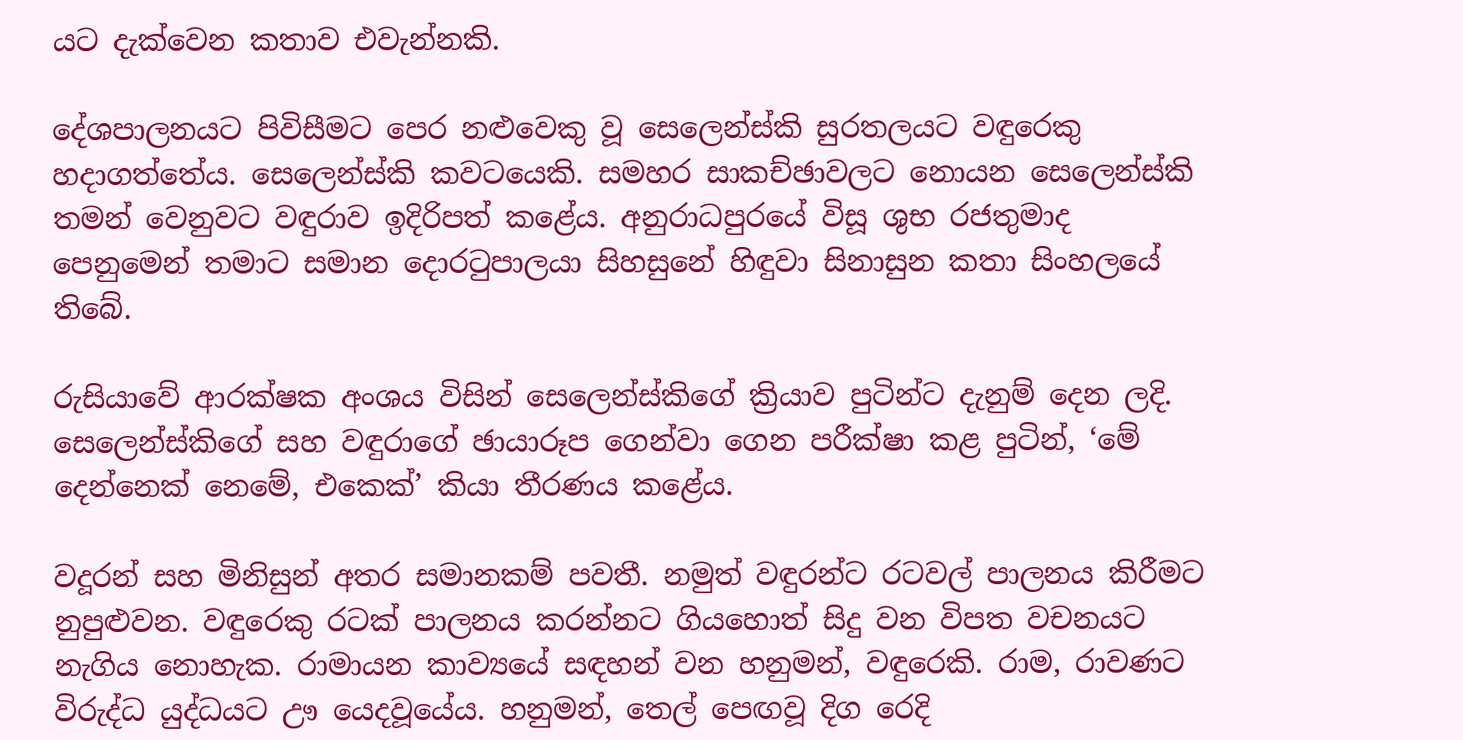යට දැක්වෙන කතාව එවැන්නකි.

දේශපාලනයට පිවිසීමට පෙර නළුවෙකු වූ සෙලෙන්ස්කි සුරතලයට වඳුරෙකු හදාගත්තේය. සෙලෙන්ස්කි කවටයෙකි. සමහර සාකච්ඡාවලට නොයන සෙලෙන්ස්කි තමන් වෙනුවට වඳුරාව ඉදිරිපත් කළේය. අනුරාධපුරයේ විසූ ශුභ රජතුමාද පෙනුමෙන් තමාට සමාන දොරටුපාලයා සිහසුනේ හිඳුවා සිනාසුන කතා සිංහලයේ තිබේ.

රුසියාවේ ආරක්ෂක අංශය විසින් සෙලෙන්ස්කිගේ ක්‍රියාව පුටින්ට දැනුම් දෙන ලදි. සෙලෙන්ස්කිගේ සහ වඳුරාගේ ඡායාරූප ගෙන්වා ගෙන පරීක්ෂා කළ පුටින්, ‘මේ දෙන්නෙක් නෙමේ, එකෙක්’ කියා තීරණය කළේය.

වදූරන් සහ මිනිසුන් අතර සමානකම් පවතී. නමුත් වඳුරන්ට රටවල් පාලනය කිරීමට නුපුළුවන. වඳුරෙකු රටක් පාලනය කරන්නට ගියහොත් සිදු වන විපත වචනයට නැගිය නොහැක. රාමායන කාව්‍යයේ සඳහන් වන හනුමන්, වඳුරෙකි. රාම, රාවණට විරුද්ධ යුද්ධයට ඌ යෙදවූයේය. හනුමන්, තෙල් පෙඟවූ දිග රෙදි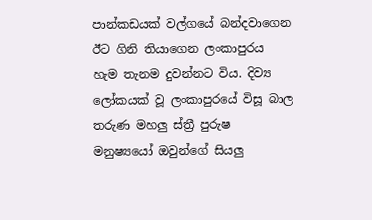පාන්කඩයක් වල්ගයේ බන්දවාගෙන ඊට ගිනි තියාගෙන ලංකාපුරය හැම තැනම දුවන්නට විය. දිව්‍ය ලෝකයක් වූ ලංකාපුරයේ විසූ බාල තරුණ මහලු ස්ත්‍රී පුරුෂ මනුෂ්‍යයෝ ඔවුන්ගේ සියලු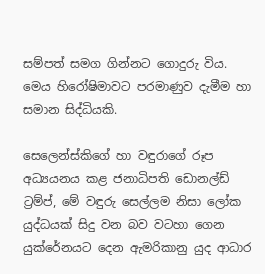සම්පත් සමග ගින්නට ගොදුරු විය. මෙය හිරෝෂිමාවට පරමාණුව දැමීම හා සමාන සිද්ධියකි.

සෙලෙන්ස්කිගේ හා වඳුරාගේ රූප අධ්‍යයනය කළ ජනාධිපති ඩොනල්ඩ් ට්‍රම්ප්, මේ වඳුරු සෙල්ලම නිසා ලෝක යුද්ධයක් සිදු වන බව වටහා ගෙන යුක්රේනයට දෙන ඇමරිකානු යුද ආධාර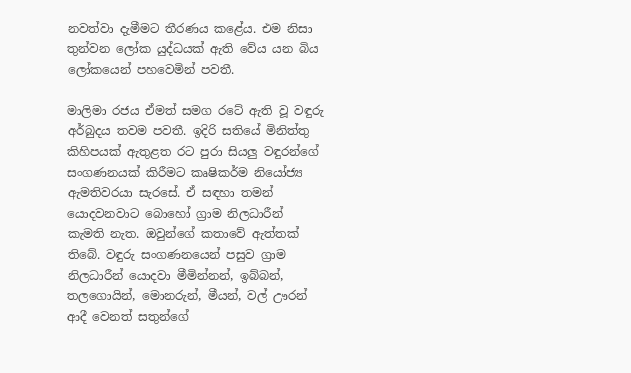නවත්වා දැමීමට තීරණය කළේය. එම නිසා තුන්වන ලෝක යුද්ධයක් ඇති වේය යන බිය ලෝකයෙන් පහවෙමින් පවතී.

මාලිමා රජය ඒමත් සමග රටේ ඇති වූ වඳුරු අර්බුදය තවම පවතී. ඉදිරි සතියේ මිනිත්තු කිහිපයක් ඇතුළත රට පුරා සියලු වඳුරන්ගේ සංගණනයක් කිරීමට කෘෂිකර්ම නියෝජ්‍ය ඇමතිවරයා සැරසේ. ඒ සඳහා තමන් යොදවනවාට බොහෝ ග්‍රාම නිලධාරීන් කැමති නැත. ඔවුන්ගේ කතාවේ ඇත්තක් තිබේ. වඳුරු සංගණනයෙන් පසුව ග්‍රාම නිලධාරීන් යොදවා මීමින්නන්, ඉබ්බන්, තලගොයින්, මොනරුන්, මීයන්, වල් ඌරන් ආදී වෙනත් සතුන්ගේ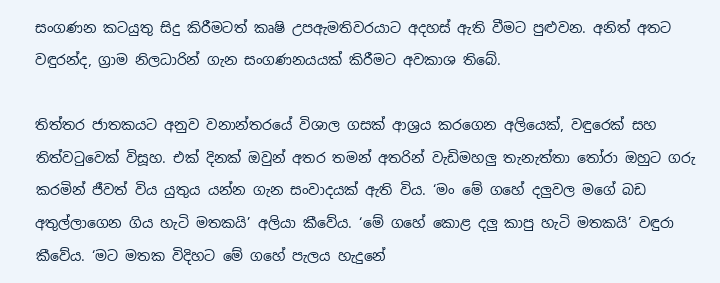සංගණන කටයුතු සිදු කිරීමටත් කෘෂි උපඇමතිවරයාට අදහස් ඇති වීමට පුළුවන. අනිත් අතට වඳුරන්ද, ග්‍රාම නිලධාරින් ගැන සංගණනයයක් කිරීමට අවකාශ තිබේ.

තිත්තර ජාතකයට අනුව වනාන්තරයේ විශාල ගසක් ආශ්‍රය කරගෙන අලියෙක්, වඳුරෙක් සහ තිත්වටුවෙක් විසූහ. එක් දිනක් ඔවුන් අතර තමන් අතරින් වැඩිමහලු තැනැත්තා තෝරා ඔහුට ගරු කරමින් ජීවත් විය යුතුය යන්න ගැන සංවාදයක් ඇති විය. ‘මං මේ ගහේ දලුවල මගේ බඩ අතුල්ලාගෙන ගිය හැටි මතකයි’ අලියා කීවේය. ‘මේ ගහේ කොළ දලු කාපු හැටි මතකයි’ වඳුරා කීවේය. ‘මට මතක විදිහට මේ ගහේ පැලය හැදුනේ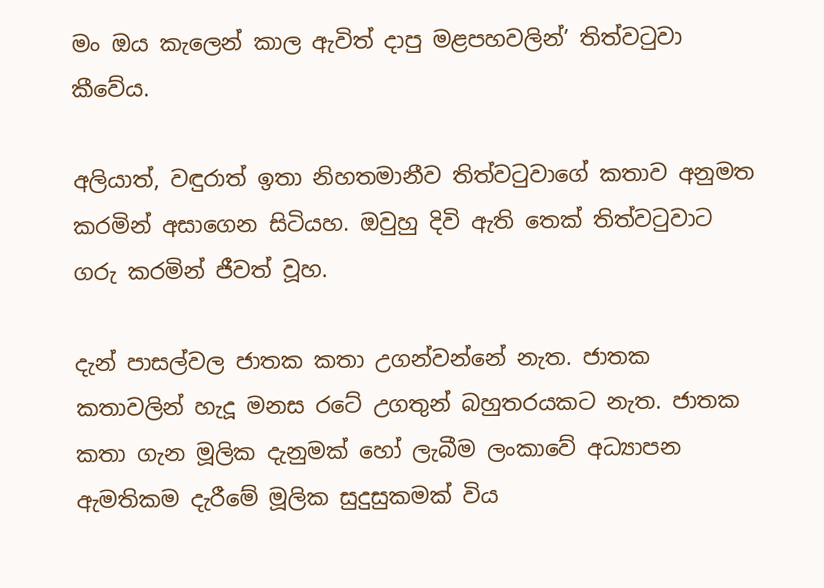මං ඔය කැලෙන් කාල ඇවිත් දාපු මළපහවලින්’ තිත්වටුවා කීවේය.

අලියාත්, වඳුරාත් ඉතා නිහතමානීව තිත්වටුවාගේ කතාව අනුමත කරමින් අසාගෙන සිටියහ. ඔවුහු දිවි ඇති තෙක් තිත්වටුවාට ගරු කරමින් ජීවත් වූහ.

දැන් පාසල්වල ජාතක කතා උගන්වන්නේ නැත. ජාතක කතාවලින් හැදූ මනස රටේ උගතුන් බහුතරයකට නැත. ජාතක කතා ගැන මූලික දැනුමක් හෝ ලැබීම ලංකාවේ අධ්‍යාපන ඇමතිකම දැරීමේ මූලික සුදුසුකමක් විය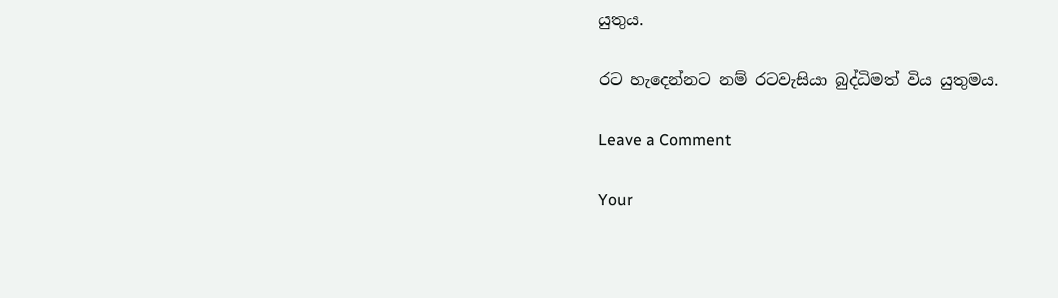යුතුය.

රට හැදෙන්නට නම් රටවැසියා බුද්ධිමත් විය යුතුමය.

Leave a Comment

Your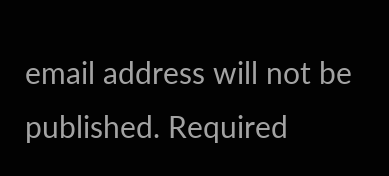email address will not be published. Required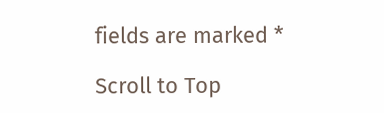fields are marked *

Scroll to Top